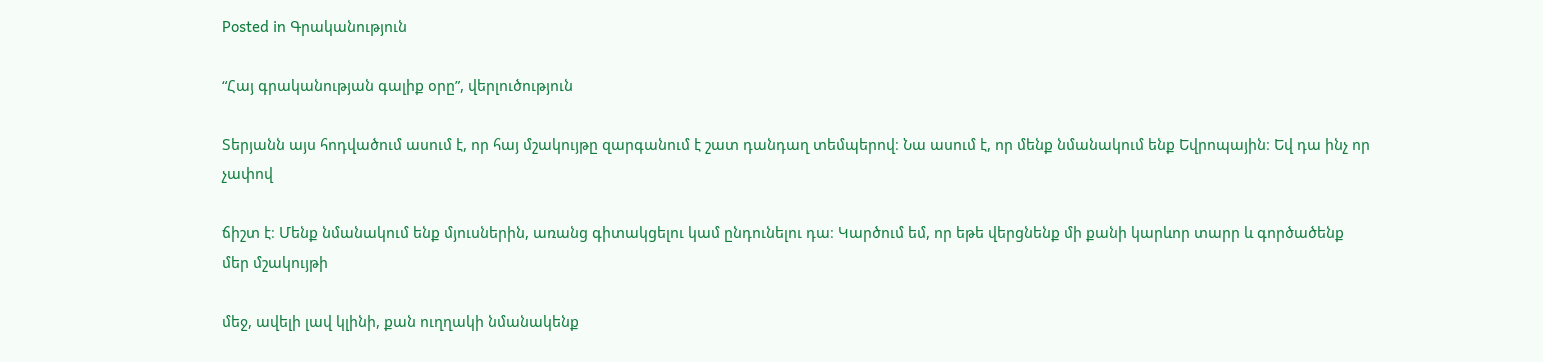Posted in Գրականություն

“Հայ գրականության գալիք օրը”, վերլուծություն

Տերյանն այս հոդվածում ասում է, որ հայ մշակույթը զարգանում է շատ դանդաղ տեմպերով։ Նա ասում է, որ մենք նմանակում ենք Եվրոպային։ Եվ դա ինչ որ չափով

ճիշտ է։ Մենք նմանակում ենք մյուսներին, առանց գիտակցելու կամ ընդունելու դա։ Կարծում եմ, որ եթե վերցնենք մի քանի կարևոր տարր և գործածենք մեր մշակույթի

մեջ, ավելի լավ կլինի, քան ուղղակի նմանակենք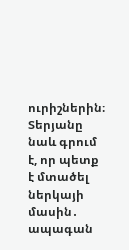ուրիշներին։ Տերյանը նաև գրում է, որ պետք է մտածել ներկայի մասին․ ապագան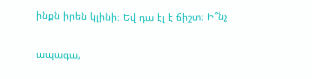ինքն իրեն կլինի։ Եվ դա էլ է ճիշտ։ Ի՞նչ

ապագա,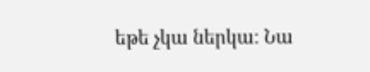եթե չկա ներկա։ Նա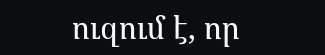ուզում է, որ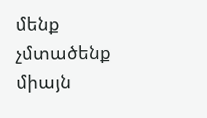մենք չմտածենք միայն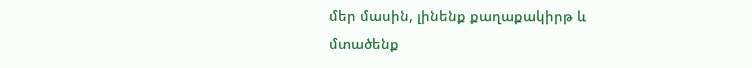մեր մասին, լինենք քաղաքակիրթ և մտածենք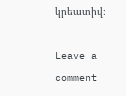կրեատիվ։

Leave a comment